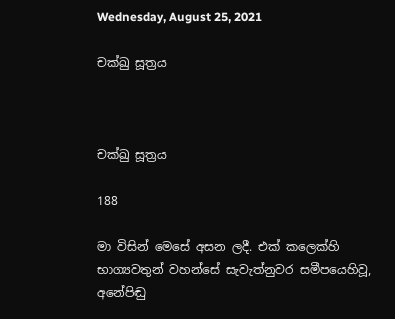Wednesday, August 25, 2021

චක්ඛු සූත්‍රය



චක්ඛු සූත්‍රය

188

මා විසින් මෙසේ අසන ලදී. එක් කලෙක්හි භාග්‍යවතුන් වහන්සේ සැවැත්නුවර සමීපයෙහිවූ, අනේපිඬු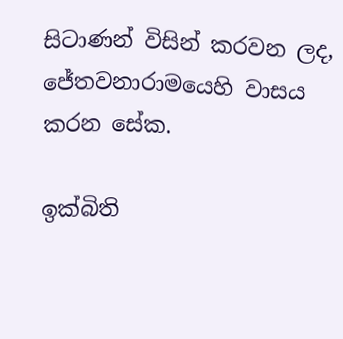සිටාණන් විසින් කරවන ලද, ජේතවනාරාමයෙහි වාසය කරන සේක.

ඉක්බිති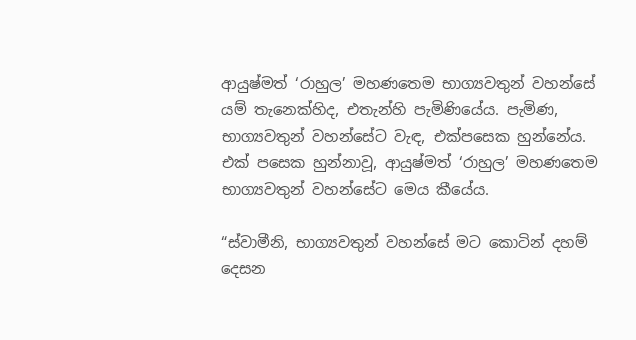ආයුෂ්මත් ‘රාහුල’ මහණතෙම භාග්‍යවතුන් වහන්සේ යම් තැනෙක්හිද, එතැන්හි පැමිණියේය. පැමිණ, භාග්‍යවතුන් වහන්සේට වැඳ, එක්පසෙක හුන්නේය. එක් පසෙක හුන්නාවූ, ආයුෂ්මත් ‘රාහුල’ මහණතෙම භාග්‍යවතුන් වහන්සේට මෙය කීයේය.

“ස්වාමීනි, භාග්‍යවතුන් වහන්සේ මට කොටින් දහම් දෙසන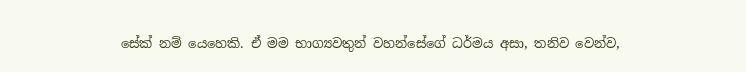සේක් නම් යෙහෙකි. ඒ මම භාග්‍යවතුන් වහන්සේගේ ධර්මය අසා, තනිව වෙන්ව,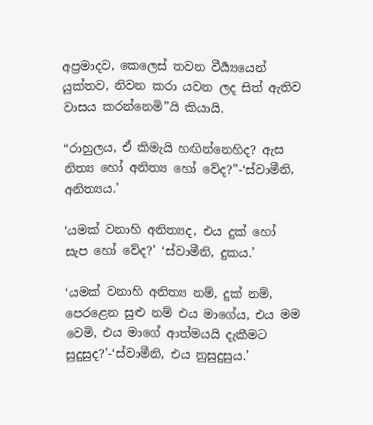අප්‍රමාදව, කෙලෙස් තවන වීර්‍ය්‍යයෙන් යුක්තව, නිවන කරා යවන ලද සිත් ඇතිව වාසය කරන්නෙමි”යි කියායි.

“රාහුලය, ඒ කිමැයි හඟින්නෙහිද? ඇස නිත්‍ය හෝ අනිත්‍ය හෝ වේද?”-‘ස්වාමීනි, අනිත්‍යය.’

‘යමක් වනාහි අනිත්‍යද, එය දුක් හෝ සැප හෝ වේද?’ ‘ස්වාමීනි, දුකය.’

‘යමක් වනාහි අනිත්‍ය නම්, දුක් නම්, පෙරළෙන සුළු නම් එය මාගේය, එය මම වෙමි, එය මාගේ ආත්මයයි දැකීමට සුදුසුද?’-‘ස්වාමීනි, එය නුසුදුසුය.’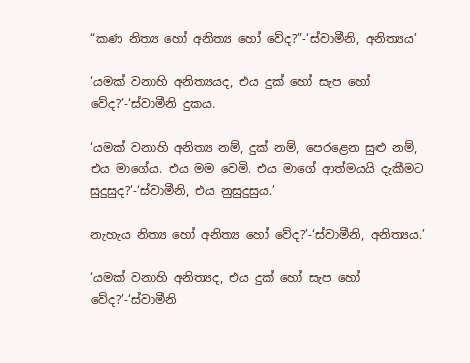“කණ නිත්‍ය හෝ අනිත්‍ය හෝ වේද?”-‘ස්වාමීනි, අනිත්‍යය’

‘යමක් වනාහි අනිත්‍යයද, එය දුක් හෝ සැප හෝ වේද?’-‘ස්වාමීනි දුකය.

‘යමක් වනාහි අනිත්‍ය නම්, දුක් නම්, පෙරළෙන සුළු නම්, එය මාගේය. එය මම වෙමි. එය මාගේ ආත්මයයි දැකීමට සුදුසුද?’-‘ස්වාමීනි, එය නුසුදුසුය.’

නැහැය නිත්‍ය හෝ අනිත්‍ය හෝ වේද?’-‘ස්වාමීනි, අනිත්‍යය.’

‘යමක් වනාහි අනිත්‍යද, එය දුක් හෝ සැප හෝ වේද?’-‘ස්වාමීනි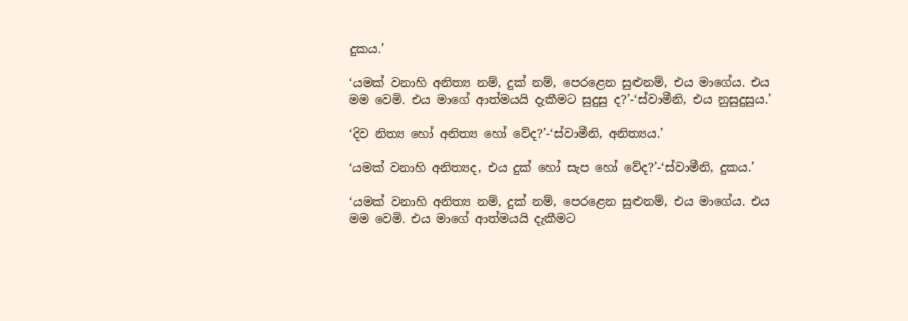දුකය.’

‘යමක් වනාහි අනිත්‍ය නම්, දුක් නම්, පෙරළෙන සුළුනම්, එය මාගේය. එය මම වෙමි. එය මාගේ ආත්මයයි දැකීමට සුදුසු ද?’-‘ස්වාමීනි, එය නුසුදුසුය.’

‘දිව නිත්‍ය හෝ අනිත්‍ය හෝ වේද?’-‘ස්වාමීනි, අනිත්‍යය.’

‘යමක් වනාහි අනිත්‍යද, එය දුක් හෝ සැප හෝ වේද?’-‘ස්වාමීනි, දුකය.’

‘යමක් වනාහි අනිත්‍ය නම්, දුක් නම්, පෙරළෙන සුළුනම්, එය මාගේය. එය මම වෙමි. එය මාගේ ආත්මයයි දැකීමට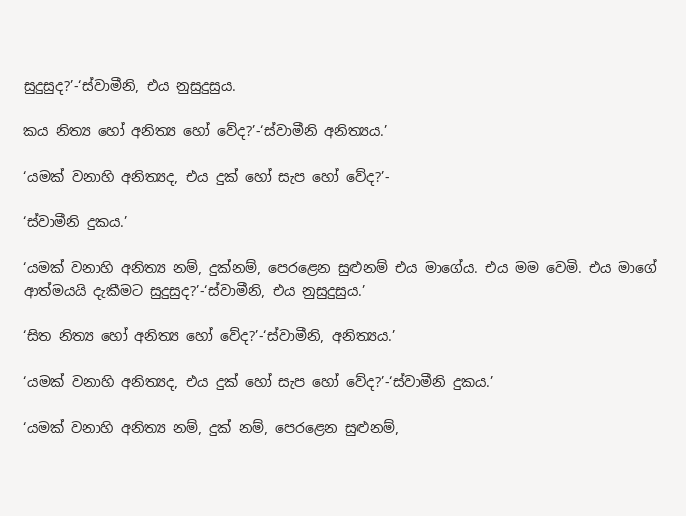සුදුසුද?’-‘ස්වාමීනි, එය නුසුදුසුය.

කය නිත්‍ය හෝ අනිත්‍ය හෝ වේද?’-‘ස්වාමීනි අනිත්‍යය.’

‘යමක් වනාහි අනිත්‍යද, එය දුක් හෝ සැප හෝ වේද?’-

‘ස්වාමීනි දුකය.’

‘යමක් වනාහි අනිත්‍ය නම්, දුක්නම්, පෙරළෙන සුළුනම් එය මාගේය. එය මම වෙමි. එය මාගේ ආත්මයයි දැකීමට සුදුසුද?’-‘ස්වාමීනි, එය නුසුදුසුය.’

‘සිත නිත්‍ය හෝ අනිත්‍ය හෝ වේද?’-‘ස්වාමීනි, අනිත්‍යය.’

‘යමක් වනාහි අනිත්‍යද, එය දුක් හෝ සැප හෝ වේද?’-‘ස්වාමීනි දුකය.’

‘යමක් වනාහි අනිත්‍ය නම්, දුක් නම්, පෙරළෙන සුළුනම්,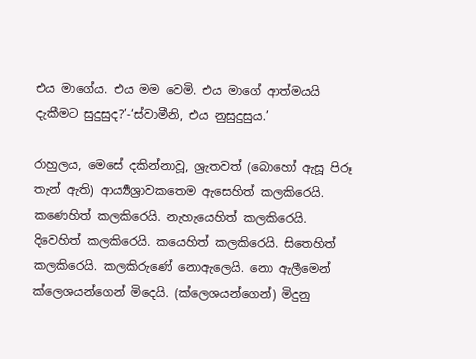එය මාගේය. එය මම වෙමි. එය මාගේ ආත්මයයි දැකීමට සුදුසුද?’-‘ස්වාමීනි, එය නුසුදුසුය.’

රාහුලය, මෙසේ දකින්නාවූ, ශ්‍රැතවත් (බොහෝ ඇසූ පිරූ තැන් ඇති) ආර්‍ය්‍යශ්‍රාවකතෙම ඇසෙහිත් කලකිරෙයි. කණෙහිත් කලකිරෙයි. නැහැයෙහිත් කලකිරෙයි. දිවෙහිත් කලකිරෙයි. කයෙහිත් කලකිරෙයි. සිතෙහිත් කලකිරෙයි. කලකිරුණේ නොඇලෙයි. නො ඇලීමෙන් ක්ලෙශයන්ගෙන් මිදෙයි. (ක්ලෙශයන්ගෙන්) මිදුනු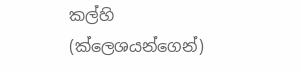කල්හි (ක්ලෙශයන්ගෙන්)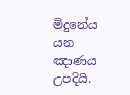මිදුනේය යන ඤාණය උපදියි.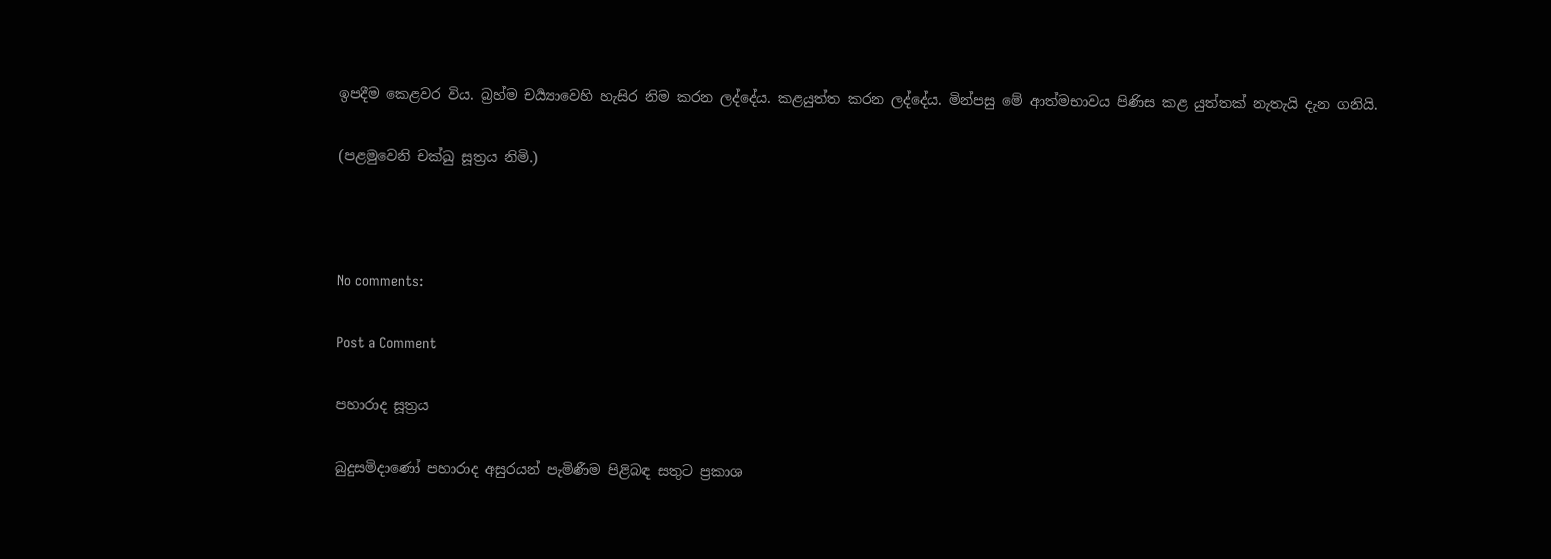ඉපදීම කෙළවර විය. බ්‍රහ්ම චර්‍ය්‍යාවෙහි හැසිර නිම කරන ලද්දේය. කළයුත්ත කරන ලද්දේය. මින්පසු මේ ආත්මභාවය පිණිස කළ යුත්තක් නැතැයි දැන ගනියි.

(පළමුවෙනි චක්ඛු සූත්‍රය නිමි.)



No comments:

Post a Comment

පහාරාද සූත්‍රය

බුදුසමිදාණෝ පහාරාද අසුරයන් පැමිණීම පිළිබඳ සතුට ප්‍රකාශ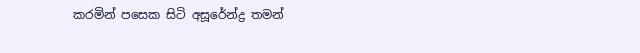කරමින් පසෙක සිටි අසූරේන්ද්‍ර තමන්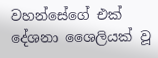වහන්සේගේ එක් දේශනා ශෛලියක් වූ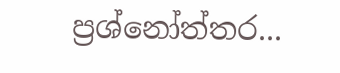ප්‍රශ්නෝත්තර...